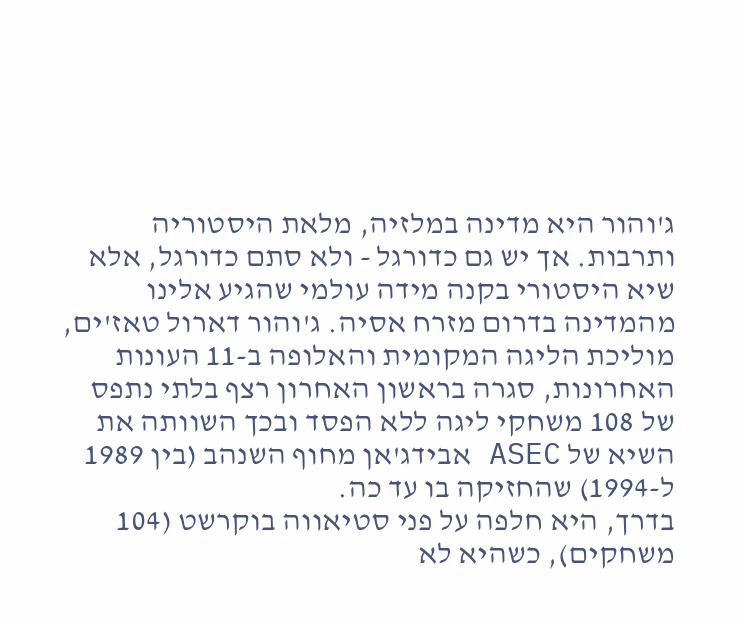ג'והור היא מדינה במלזיה, מלאת היסטוריה ותרבות. אך יש גם כדורגל - ולא סתם כדורגל, אלא שיא היסטורי בקנה מידה עולמי שהגיע אלינו מהמדינה בדרום מזרח אסיה. ג'והור דארול טאז'ים, מוליכת הליגה המקומית והאלופה ב-11 העונות האחרונות, סגרה בראשון האחרון רצף בלתי נתפס של 108 משחקי ליגה ללא הפסד ובכך השוותה את השיא של ASEC אבידג'אן מחוף השנהב (בין 1989 ל-1994) שהחזיקה בו עד כה.
בדרך, היא חלפה על פני סטיאווה בוקרשט (104 משחקים), כשהיא לא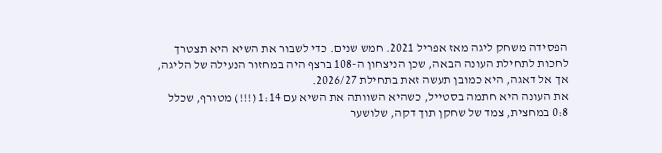הפסידה משחק ליגה מאז אפריל 2021. חמש שנים. כדי לשבור את השיא היא תצטרך לחכות לתחילת העונה הבאה, שכן הניצחון ה-108 ברצף היה במחזור הנעילה של הליגה, אך אל דאגה, היא כמובן תעשה זאת בתחילת 2026/27.
את העונה היא חתמה בסטייל, כשהיא השוותה את השיא עם 1:14 (!!!) מטורף, שכלל 0:8 במחצית, צמד של שחקן תוך דקה, שלושער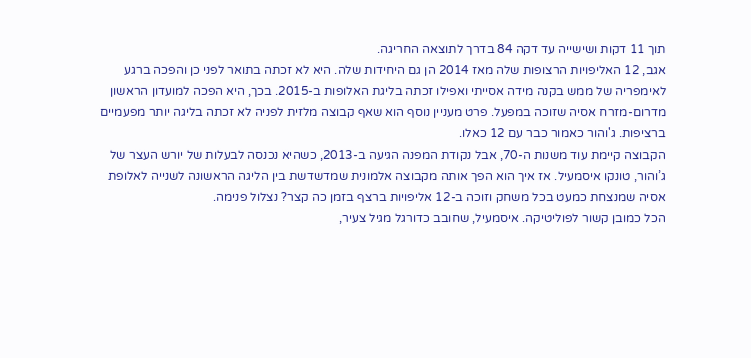תוך 11 דקות ושישייה עד דקה 84 בדרך לתוצאה החריגה.
אגב, 12 האליפויות הרצופות שלה מאז 2014 הן גם היחידות שלה. היא לא זכתה בתואר לפני כן והפכה ברגע לאימפריה של ממש בקנה מידה אסייתי ואפילו זכתה בליגת האלופות ב-2015. בכך, היא הפכה למועדון הראשון מדרום-מזרח אסיה שזוכה במפעל. פרט מעניין נוסף הוא שאף קבוצה מלזית לפניה לא זכתה בליגה יותר מפעמיים ברציפות. ג'והור כאמור כבר עם 12 כאלו.
הקבוצה קיימת עוד משנות ה-70, אבל נקודת המפנה הגיעה ב-2013, כשהיא נכנסה לבעלות של יורש העצר של ג’והור, טונקו איסמעיל. אז איך הוא הפך אותה מקבוצה אלמונית שמדשדשת בין הליגה הראשונה לשנייה לאלופת אסיה שמנצחת כמעט בכל משחק וזוכה ב-12 אליפויות ברצף בזמן כה קצר? נצלול פנימה.
הכל כמובן קשור לפוליטיקה. איסמעיל, שחובב כדורגל מגיל צעיר,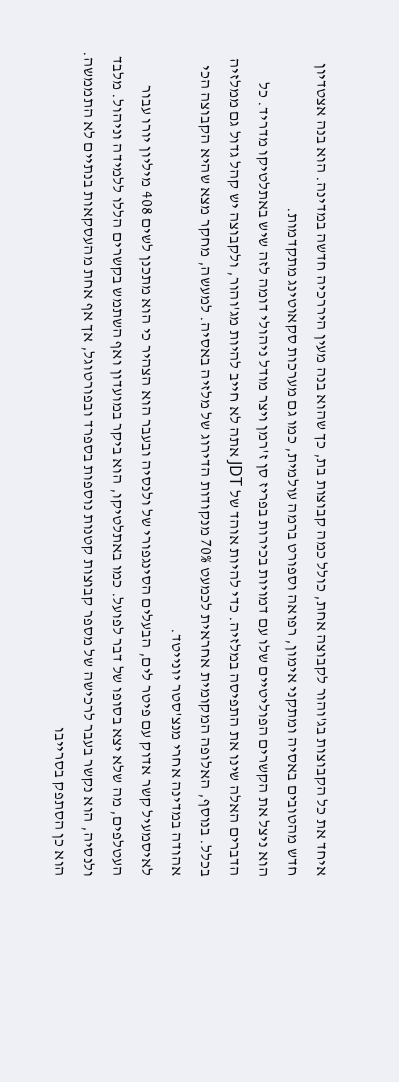איחד את כל הקבוצות בג'והור לקבוצה אחת, כולל כמה קבוצות בת, כך שהוא בנה מעין היררכיה חדשה במדינה. הוא בנה אצטדיון חדש מהטובים באסיה ומתקני אימון, רפואה וספורט ברמה עולמית, כמו גם מערכות סקאוטינג מתקדמות.
הוא ניצל את הקשרים הפוליטיים שלו עם דמויות בכירות בפריז סן ז'רמן ויצר מודל ניהולי דומה לזה שיש באתלטיקו מדריד. כל הדברים האלה שינו את התפיסה במלזיה. כדי להיות אוהד של JDT אתה לא חייב להיות מג'והור, ולקבוצה יש קהל גדול גם ממלזיה בכלל. בנוסף, האלופה המקומית אחראית לכמעט 70% מנקודות הדירוג של מלזיה באסיה. למעשה, מחקר מצא שהיא הקבוצה הכי אהודה במדינה אחרי מנצ'סטר יונייטד.
לאיסמעיל קשר אדוק עם פיטר לים, הבעלים הסינגפורי של ולנסיה ובעבר הוא הצהיר כי הוא מתכנן לשים 408 מיליון יורו עבור העטלפים, מה שלא יצא בסופו של דבר לפועל. כמו באתלטיקו, הוא ביקר במועדון ואף השתמש בקשרים הללו ללמידה וניהול. מלבד ולנסיה, הוא נקשר בעבר לרכישה של מספר קבוצות קטנות נוספות בספרד ובפורטוגל, אך אף אחת מהעסקאות בנתיים לא התממשה. הוא כן הסתפק בסרייבו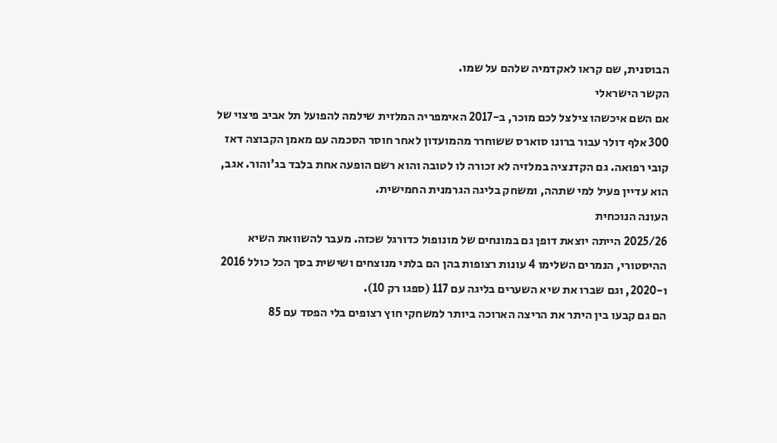הבוסנית, שם קראו לאקדמיה שלהם על שמו.
הקשר הישראלי
אם השם איכשהו צילצל לכם מוכר, ב-2017 האימפריה המלזית שילמה להפועל תל אביב פיצוי של 300 אלף דולר עבור ברונו סוארס ששוחרר מהמועדון לאחר חוסר הסכמה עם מאמן הקבוצה דאז קובי רפואה. גם הקדנציה במלזיה לא זכורה לו לטובה והוא רשם הופעה אחת בלבד בג'והור. אגב, הוא עדיין פעיל למי שתהה, ומשחק בליגה הגרמנית החמישית.
העונה הנוכחית
2025/26 הייתה יוצאת דופן גם במונחים של מונופול כדורגל שכזה. מעבר להשוואת השיא ההיסטורי, הנמרים השלימו 4 עונות רצופות בהן הם בלתי מנוצחים ושישית בסך הכל כולל 2016 ו-2020, וגם שברו את שיא השערים בליגה עם 117 (ספגו רק 10).
הם גם קבעו בין היתר את הריצה הארוכה ביותר למשחקי חוץ רצופים בלי הפסד עם 85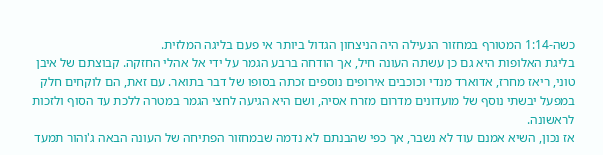כשה-1:14 המטורף במחזור הנעילה היה הניצחון הגדול ביותר אי פעם בליגה המלזית.
בליגת האלופות היא גם כן עשתה העונה חיל, אך הודחה ברבע הגמר על ידי אל אהלי החזקה. קבוצתם של איבן טוני, ריאז מחרז, אדוארד מנדי וכוכבים אירופים נוספים זכתה בסופו של דבר בתואר. עם זאת, הם לוקחים חלק במפעל יבשתי נוסף של מועדונים מדרום מזרח אסיה, ושם היא הגיעה לחצי הגמר במטרה ללכת עד הסוף ולזכות לראשונה.
אז נכון, השיא אמנם עוד לא נשבר, אך כפי שהבנתם לא נדמה שבמחזור הפתיחה של העונה הבאה ג'והור תמעד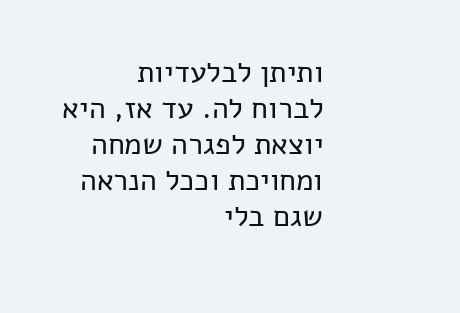ותיתן לבלעדיות לברוח לה. עד אז, היא יוצאת לפגרה שמחה ומחויכת וככל הנראה שגם בלי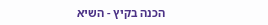הכנה בקיץ - השיא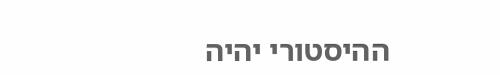ההיסטורי יהיה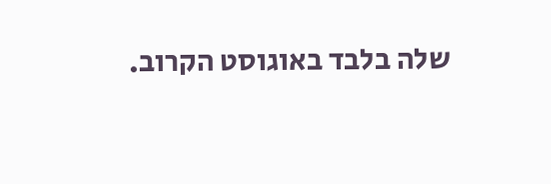שלה בלבד באוגוסט הקרוב.